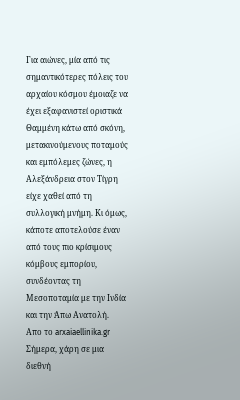Για αιώνες, μία από τις σημαντικότερες πόλεις του αρχαίου κόσμου έμοιαζε να έχει εξαφανιστεί οριστικά
Θαμμένη κάτω από σκόνη, μετακινούμενους ποταμούς και εμπόλεμες ζώνες, η Αλεξάνδρεια στον Τίγρη είχε χαθεί από τη συλλογική μνήμη. Κι όμως, κάποτε αποτελούσε έναν από τους πιο κρίσιμους κόμβους εμπορίου, συνδέοντας τη Μεσοποταμία με την Ινδία και την Άπω Ανατολή.
Απο το arxaiaellinika.gr
Σήμερα, χάρη σε μια διεθνή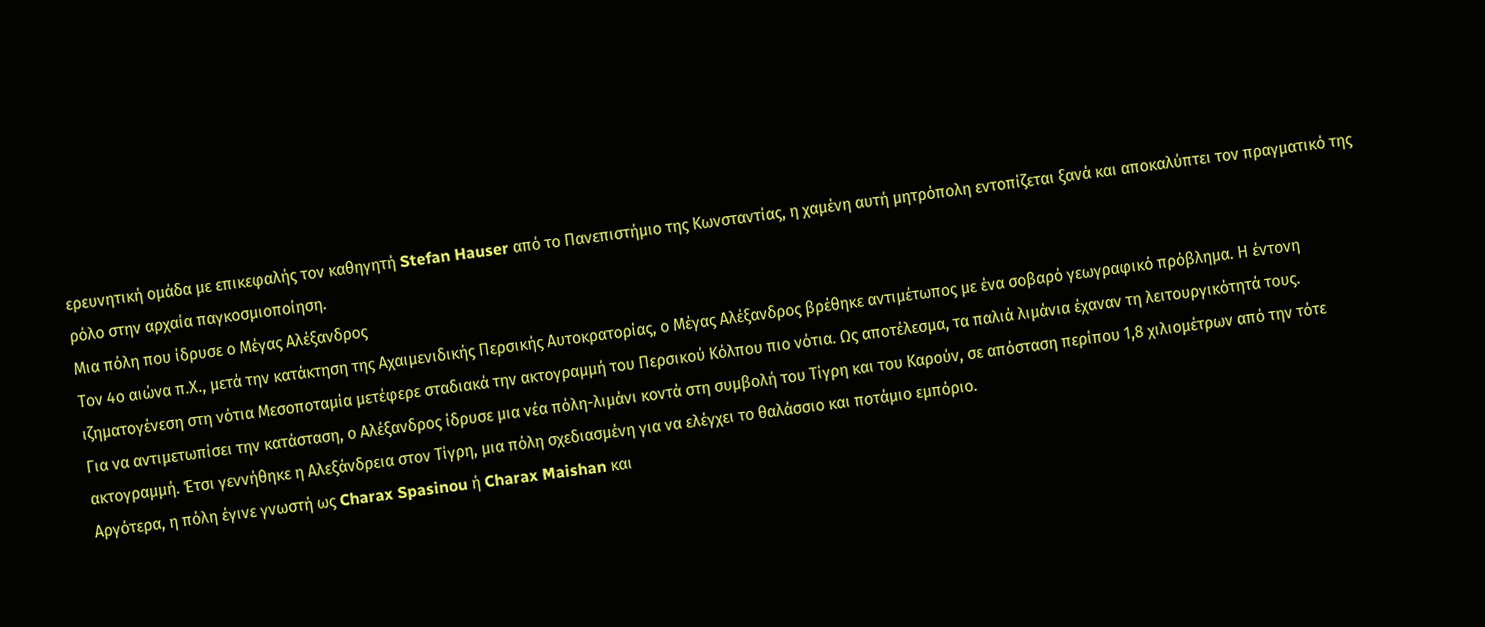ερευνητική ομάδα με επικεφαλής τον καθηγητή Stefan Hauser από το Πανεπιστήμιο της Κωνσταντίας, η χαμένη αυτή μητρόπολη εντοπίζεται ξανά και αποκαλύπτει τον πραγματικό της ρόλο στην αρχαία παγκοσμιοποίηση.
Μια πόλη που ίδρυσε ο Μέγας Αλέξανδρος
Τον 4ο αιώνα π.Χ., μετά την κατάκτηση της Αχαιμενιδικής Περσικής Αυτοκρατορίας, ο Μέγας Αλέξανδρος βρέθηκε αντιμέτωπος με ένα σοβαρό γεωγραφικό πρόβλημα. Η έντονη ιζηματογένεση στη νότια Μεσοποταμία μετέφερε σταδιακά την ακτογραμμή του Περσικού Κόλπου πιο νότια. Ως αποτέλεσμα, τα παλιά λιμάνια έχαναν τη λειτουργικότητά τους.
Για να αντιμετωπίσει την κατάσταση, ο Αλέξανδρος ίδρυσε μια νέα πόλη-λιμάνι κοντά στη συμβολή του Τίγρη και του Καρούν, σε απόσταση περίπου 1,8 χιλιομέτρων από την τότε ακτογραμμή. Έτσι γεννήθηκε η Αλεξάνδρεια στον Τίγρη, μια πόλη σχεδιασμένη για να ελέγχει το θαλάσσιο και ποτάμιο εμπόριο.
Αργότερα, η πόλη έγινε γνωστή ως Charax Spasinou ή Charax Maishan και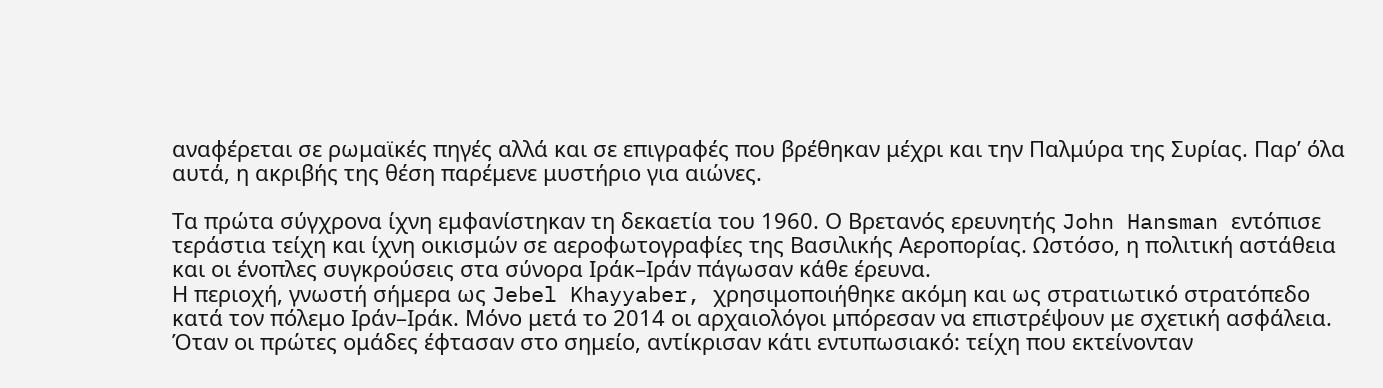αναφέρεται σε ρωμαϊκές πηγές αλλά και σε επιγραφές που βρέθηκαν μέχρι και την Παλμύρα της Συρίας. Παρ’ όλα αυτά, η ακριβής της θέση παρέμενε μυστήριο για αιώνες.

Τα πρώτα σύγχρονα ίχνη εμφανίστηκαν τη δεκαετία του 1960. Ο Βρετανός ερευνητής John Hansman εντόπισε τεράστια τείχη και ίχνη οικισμών σε αεροφωτογραφίες της Βασιλικής Αεροπορίας. Ωστόσο, η πολιτική αστάθεια και οι ένοπλες συγκρούσεις στα σύνορα Ιράκ–Ιράν πάγωσαν κάθε έρευνα.
Η περιοχή, γνωστή σήμερα ως Jebel Khayyaber, χρησιμοποιήθηκε ακόμη και ως στρατιωτικό στρατόπεδο κατά τον πόλεμο Ιράν–Ιράκ. Μόνο μετά το 2014 οι αρχαιολόγοι μπόρεσαν να επιστρέψουν με σχετική ασφάλεια.
Όταν οι πρώτες ομάδες έφτασαν στο σημείο, αντίκρισαν κάτι εντυπωσιακό: τείχη που εκτείνονταν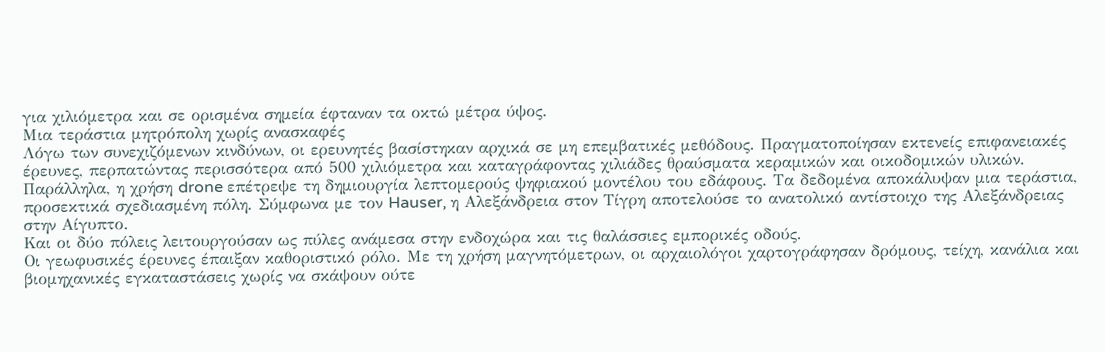για χιλιόμετρα και σε ορισμένα σημεία έφταναν τα οκτώ μέτρα ύψος.
Μια τεράστια μητρόπολη χωρίς ανασκαφές
Λόγω των συνεχιζόμενων κινδύνων, οι ερευνητές βασίστηκαν αρχικά σε μη επεμβατικές μεθόδους. Πραγματοποίησαν εκτενείς επιφανειακές έρευνες, περπατώντας περισσότερα από 500 χιλιόμετρα και καταγράφοντας χιλιάδες θραύσματα κεραμικών και οικοδομικών υλικών.
Παράλληλα, η χρήση drone επέτρεψε τη δημιουργία λεπτομερούς ψηφιακού μοντέλου του εδάφους. Τα δεδομένα αποκάλυψαν μια τεράστια, προσεκτικά σχεδιασμένη πόλη. Σύμφωνα με τον Hauser, η Αλεξάνδρεια στον Τίγρη αποτελούσε το ανατολικό αντίστοιχο της Αλεξάνδρειας στην Αίγυπτο.
Και οι δύο πόλεις λειτουργούσαν ως πύλες ανάμεσα στην ενδοχώρα και τις θαλάσσιες εμπορικές οδούς.
Οι γεωφυσικές έρευνες έπαιξαν καθοριστικό ρόλο. Με τη χρήση μαγνητόμετρων, οι αρχαιολόγοι χαρτογράφησαν δρόμους, τείχη, κανάλια και βιομηχανικές εγκαταστάσεις χωρίς να σκάψουν ούτε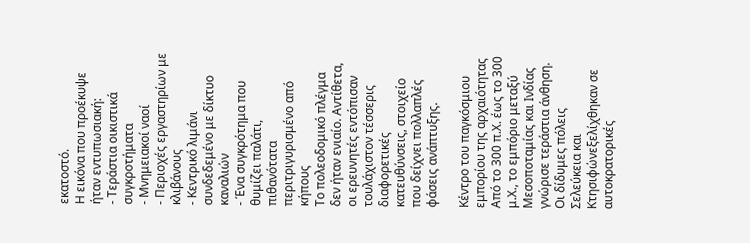εκατοστό.
Η εικόνα που προέκυψε ήταν εντυπωσιακή:
- Τεράστια οικιστικά συγκροτήματα
- Μνημειακοί ναοί
- Περιοχές εργαστηρίων με κλιβάνους
- Κεντρικό λιμάνι συνδεδεμένο με δίκτυο καναλιών
- Ένα συγκρότημα που θυμίζει παλάτι, πιθανότατα περιτριγυρισμένο από κήπους
Το πολεοδομικό πλέγμα δεν ήταν ενιαίο. Αντίθετα, οι ερευνητές εντόπισαν τουλάχιστον τέσσερις διαφορετικές κατευθύνσεις, στοιχείο που δείχνει πολλαπλές φάσεις ανάπτυξης.

Κέντρο του παγκόσμιου εμπορίου της αρχαιότητας
Από το 300 π.Χ. έως το 300 μ.Χ., το εμπόριο μεταξύ Μεσοποταμίας και Ινδίας γνώρισε τεράστια άνθηση. Οι δίδυμες πόλεις Σελεύκεια και Κτησιφώνεξελίχθηκαν σε αυτοκρατορικές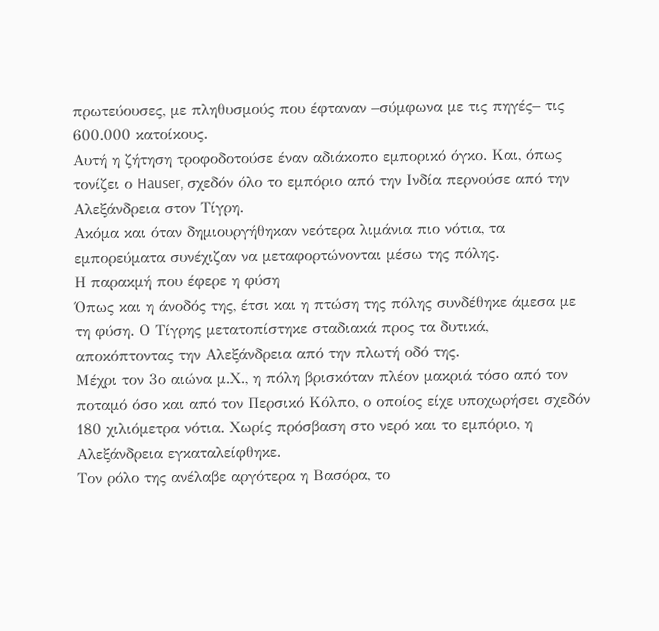πρωτεύουσες, με πληθυσμούς που έφταναν –σύμφωνα με τις πηγές– τις 600.000 κατοίκους.
Αυτή η ζήτηση τροφοδοτούσε έναν αδιάκοπο εμπορικό όγκο. Και, όπως τονίζει ο Hauser, σχεδόν όλο το εμπόριο από την Ινδία περνούσε από την Αλεξάνδρεια στον Τίγρη.
Ακόμα και όταν δημιουργήθηκαν νεότερα λιμάνια πιο νότια, τα εμπορεύματα συνέχιζαν να μεταφορτώνονται μέσω της πόλης.
Η παρακμή που έφερε η φύση
Όπως και η άνοδός της, έτσι και η πτώση της πόλης συνδέθηκε άμεσα με τη φύση. Ο Τίγρης μετατοπίστηκε σταδιακά προς τα δυτικά, αποκόπτοντας την Αλεξάνδρεια από την πλωτή οδό της.
Μέχρι τον 3ο αιώνα μ.Χ., η πόλη βρισκόταν πλέον μακριά τόσο από τον ποταμό όσο και από τον Περσικό Κόλπο, ο οποίος είχε υποχωρήσει σχεδόν 180 χιλιόμετρα νότια. Χωρίς πρόσβαση στο νερό και το εμπόριο, η Αλεξάνδρεια εγκαταλείφθηκε.
Τον ρόλο της ανέλαβε αργότερα η Βασόρα, το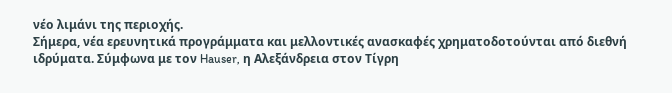νέο λιμάνι της περιοχής.
Σήμερα, νέα ερευνητικά προγράμματα και μελλοντικές ανασκαφές χρηματοδοτούνται από διεθνή ιδρύματα. Σύμφωνα με τον Hauser, η Αλεξάνδρεια στον Τίγρη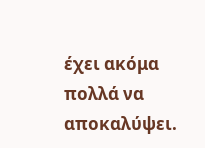έχει ακόμα πολλά να αποκαλύψει.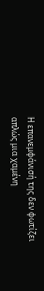Η επανεμφάνισή της δεν φωτίζει απλώς μια χαμένη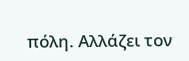πόλη. Αλλάζει τον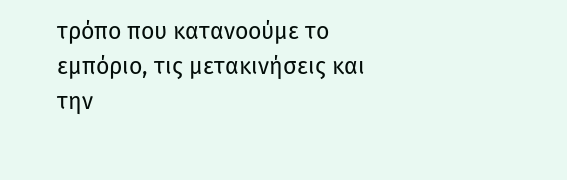τρόπο που κατανοούμε το εμπόριο, τις μετακινήσεις και την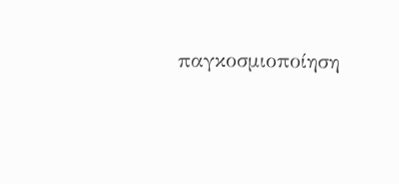παγκοσμιοποίηση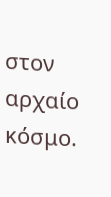στον αρχαίο κόσμο.